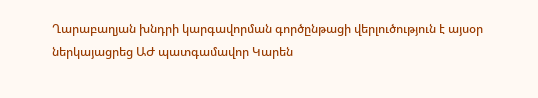Ղարաբաղյան խնդրի կարգավորման գործընթացի վերլուծություն է այսօր ներկայացրեց ԱԺ պատգամավոր Կարեն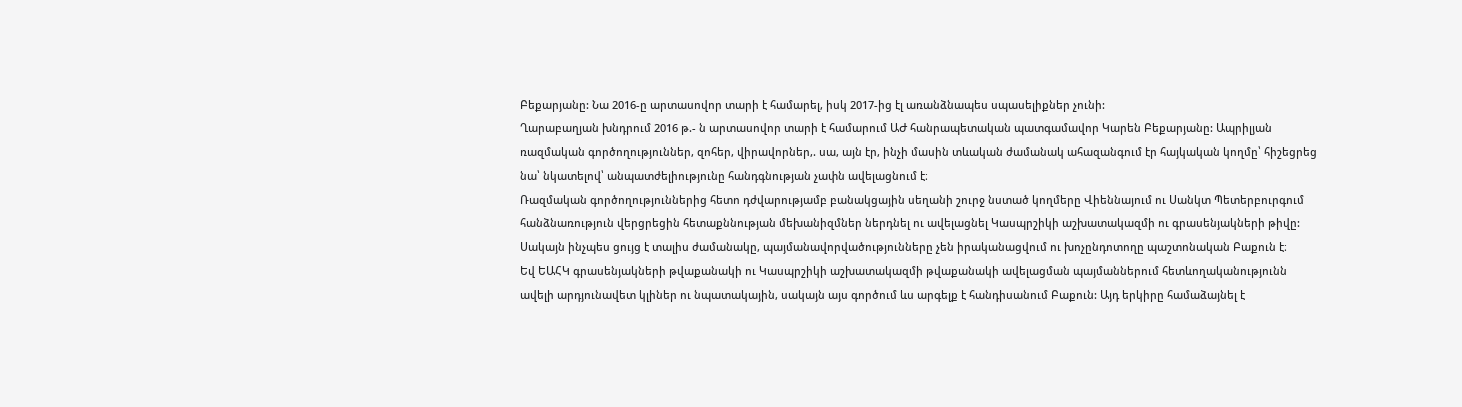Բեքարյանը: Նա 2016-ը արտասովոր տարի է համարել, իսկ 2017-ից էլ առանձնապես սպասելիքներ չունի:
Ղարաբաղյան խնդրում 2016 թ.- ն արտասովոր տարի է համարում ԱԺ հանրապետական պատգամավոր Կարեն Բեքարյանը: Ապրիլյան ռազմական գործողություններ, զոհեր, վիրավորներ,. սա, այն էր, ինչի մասին տևական ժամանակ ահազանգում էր հայկական կողմը՝ հիշեցրեց նա՝ նկատելով՝ անպատժելիությունը հանդգնության չափն ավելացնում է։
Ռազմական գործողություններից հետո դժվարությամբ բանակցային սեղանի շուրջ նստած կողմերը Վիեննայում ու Սանկտ Պետերբուրգում հանձնառություն վերցրեցին հետաքննության մեխանիզմներ ներդնել ու ավելացնել Կասպրշիկի աշխատակազմի ու գրասենյակների թիվը: Սակայն ինչպես ցույց է տալիս ժամանակը, պայմանավորվածությունները չեն իրականացվում ու խոչընդոտողը պաշտոնական Բաքուն է։
Եվ ԵԱՀԿ գրասենյակների թվաքանակի ու Կասպրշիկի աշխատակազմի թվաքանակի ավելացման պայմաններում հետևողականությունն ավելի արդյունավետ կլիներ ու նպատակային, սակայն այս գործում ևս արգելք է հանդիսանում Բաքուն: Այդ երկիրը համաձայնել է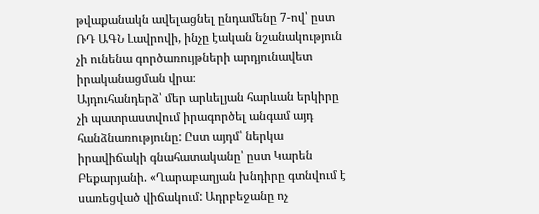թվաքանակն ավելացնել ընդամենը 7-ով՝ ըստ ՌԴ ԱԳՆ Լավրովի, ինչը էական նշանակություն չի ունենա գործառույթների արդյունավետ իրականացման վրա։
Այդուհանդերձ՝ մեր արևելյան հարևան երկիրը չի պատրաստվում իրագործել անգամ այդ հանձնառությունը: Ըստ այդմ՝ ներկա իրավիճակի գնահատականը՝ ըստ Կարեն Բեքարյանի. «Ղարաբաղյան խնդիրը գտնվում է սառեցված վիճակում: Ադրբեջանը ոչ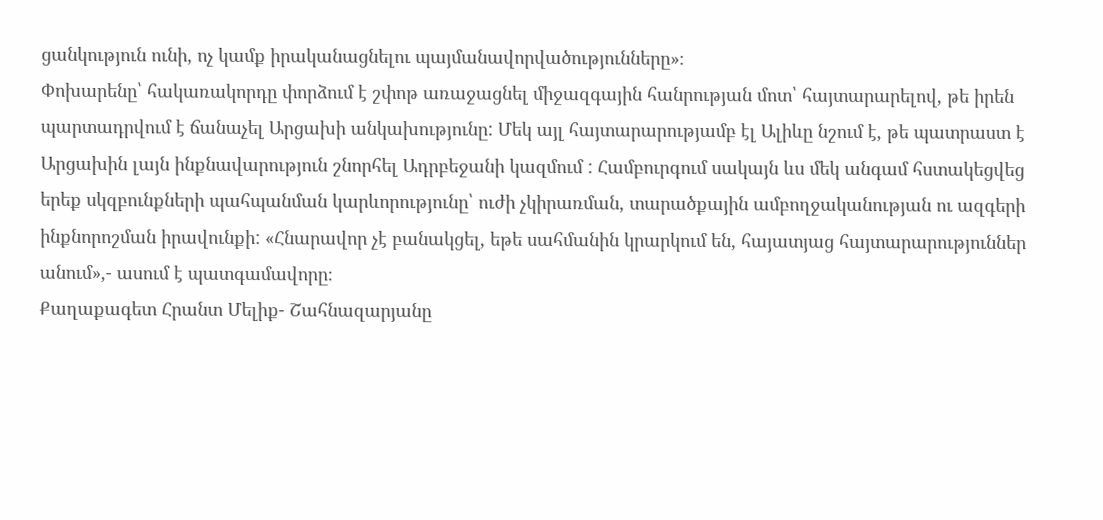ցանկություն ունի, ոչ կամք իրականացնելու պայմանավորվածությունները»։
Փոխարենը՝ հակառակորդը փորձում է շփոթ առաջացնել միջազգային հանրության մոտ՝ հայտարարելով, թե իրեն պարտադրվում է ճանաչել Արցախի անկախությունը: Մեկ այլ հայտարարությամբ էլ Ալիևը նշում է, թե պատրաստ է Արցախին լայն ինքնավարություն շնորհել Ադրբեջանի կազմում : Համբուրգում սակայն ևս մեկ անգամ հստակեցվեց երեք սկզբունքների պահպանման կարևորությունը՝ ուժի չկիրառման, տարածքային ամբողջականության ու ազգերի ինքնորոշման իրավունքի: «Հնարավոր չէ բանակցել, եթե սահմանին կրարկում են, հայատյաց հայտարարություններ անում»,- ասում է պատգամավորը։
Քաղաքագետ Հրանտ Մելիք- Շահնազարյանը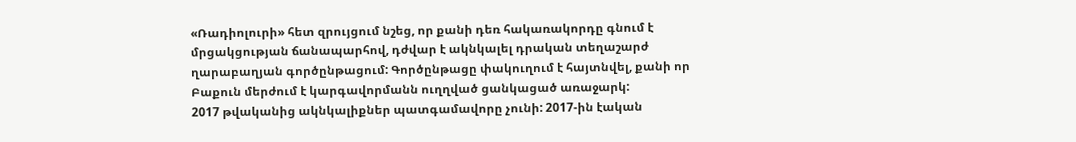«Ռադիոլուրի» հետ զրույցում նշեց, որ քանի դեռ հակառակորդը գնում է մրցակցության ճանապարհով, դժվար է ակնկալել դրական տեղաշարժ ղարաբաղյան գործընթացում: Գործընթացը փակուղում է հայտնվել, քանի որ Բաքուն մերժում է կարգավորմանն ուղղված ցանկացած առաջարկ:
2017 թվականից ակնկալիքներ պատգամավորը չունի: 2017-ին էական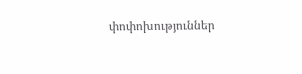փոփոխություններ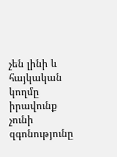չեն լինի և հայկական կողմը իրավունք չունի զգոնությունը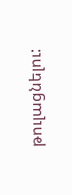թուլացնելու: